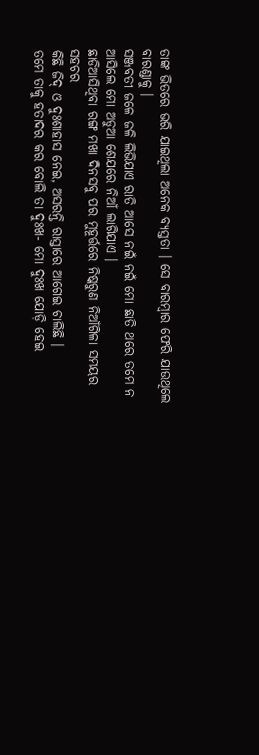ତାଙ୍କ ଭିତରେ ଭରି ଯାଇଥିଲା ଅନେକ ବ୍ୟସ୍ତତା । ସେ ବାରମ୍ବାର ଫେରି ଯାଉଥିଲେ ବାରଣ୍ଡାକୁ ।
ସଞ୍ଜବତୀ ଜଳେ ଜଳି ଲିଭିଯାଏ ରାତି ଆସେ ନଇଁ ନଇଁ ମୋ ଛାତି ଥରେ ତମେ ନ ଆସିଲେ ମୋ ଅଡୁଆ ଶେଯରେ ନିଆଁ ଲାଗିଯାଏ ।
ଛାଡିଆସିଥିବା ରଙ୍ଗ ମଖା ଦିନସବୁ ପର ମୁହୂର୍ତ୍ତରେ ନିଷ୍କରୁଣ ନିଆଁଗିଳା ସମୟର ସହଚର
କିଛି ଜିଦ୍ ଓ ଦୁଃଶାହାସ ନେଇ, ଅସରନ୍ତି ରାସ୍ତାରେ ଆଗେଇ ଚାଲିଛି ।
ତମେ ତାକୁ ହତାଦର କର ବୋଲି ତା ଦୁଃଖ- ମୋ ଦୁଃଖ ଯୋଡ଼ି ହେଇ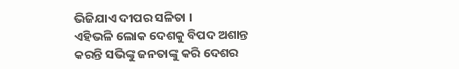ଭିଜିଯାଏ ଦୀପର ସଳିତା ।
ଏହିଭଳି ଲୋକ ଦେଶକୁ ବିପଦ ଅଶାନ୍ତ କରନ୍ତି ସଭିଙ୍କୁ ଜନତାଙ୍କୁ କରି ଦେଶର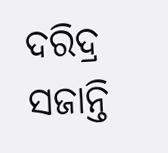ଦରିଦ୍ର ସଜାନ୍ତି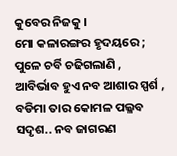କୁବେର ନିଜକୁ ।
ମୋ କଳାରଙ୍ଗର ହୃଦୟରେ ; ପୁଳେ ଚର୍ବି ଚଢିଗଲାଣି ,
ଆବିର୍ଭାବ ହୁଏ ନବ ଆଶାର ସ୍ପର୍ଶ , ବଡିମା ତାର କୋମଳ ପଲ୍ଳବ ସଦୃଶ.. ନବ ଜାଗରଣ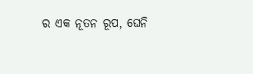ର ଏକ ନୂତନ ରୂପ, ଘେନି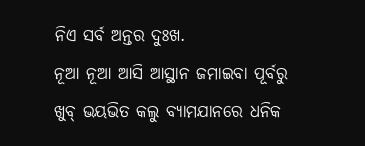ନିଏ ସର୍ବ ଅନ୍ତର ଦୁଃଖ.
ନୂଆ ନୂଆ ଆସି ଆସ୍ଥାନ ଜମାଇବା ପୂର୍ବରୁ ଖୁବ୍ ଭୟଭିତ କଲୁ ବ୍ୟାମଯାନରେ ଧନିକ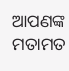ଆପଣଙ୍କ ମତାମତ